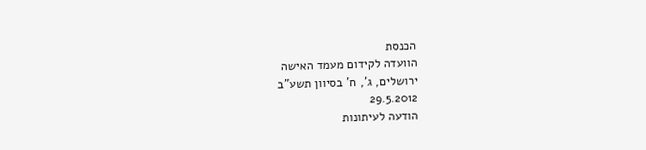הכנסת
הוועדה לקידום מעמד האישה
ירושלים, ג', ח' בסיוון תשע"ב
29.5.2012
הודעה לעיתונות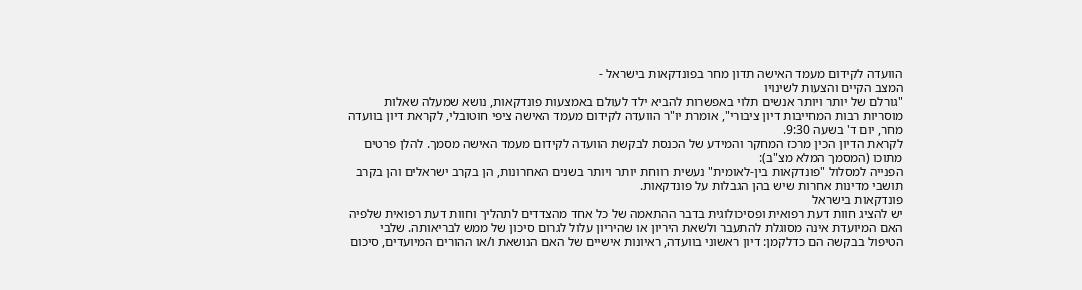הוועדה לקידום מעמד האישה תדון מחר בפונדקאות בישראל -
המצב הקיים והצעות לשינויו
"גורלם של יותר ויותר אנשים תלוי באפשרות להביא ילד לעולם באמצעות פונדקאות, נושא שמעלה שאלות מוסריות רבות המחייבות דיון ציבורי", אומרת יו"ר הוועדה לקידום מעמד האישה ציפי חוטובלי, לקראת דיון בוועדה מחר, יום ד' בשעה 9:30.
לקראת הדיון הכין מרכז המחקר והמידע של הכנסת לבקשת הוועדה לקידום מעמד האישה מסמך. להלן פרטים מתוכו (המסמך המלא מצ"ב):
הפנייה למסלול "פונדקאות בין-לאומית" נעשית רווחת יותר ויותר בשנים האחרונות, הן בקרב ישראלים והן בקרב תושבי מדינות אחרות שיש בהן הגבלות על פונדקאות.
פונדקאות בישראל
יש להציג חוות דעת רפואית ופסיכולוגית בדבר ההתאמה של כל אחד מהצדדים לתהליך וחוות דעת רפואית שלפיה האם המיועדת אינה מסוגלת להתעבר ולשאת היריון או שהיריון עלול לגרום סיכון של ממש לבריאותה. שלבי הטיפול בבקשה הם כדלקמן: דיון ראשוני בוועדה, ראיונות אישיים של האם הנושאת ו/או ההורים המיועדים, סיכום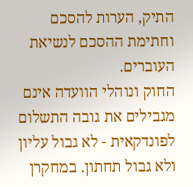התיק, הערות להסכם וחתימת ההסכם לנשיאת העוברים.
החוק ונוהלי הוועדה אינם מגבילים את גובה התשלום לפונדקאית - לא גבול עליון ולא גבול תחתון. במחקרן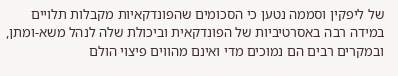של ליפקין וסממה נטען כי הסכומים שהפונדקאיות מקבלות תלויים במידה רבה באסרטיביות של הפונדקאית וביכולת שלה לנהל משא-ומתן, ובמקרים רבים הם נמוכים מדי ואינם מהווים פיצוי הולם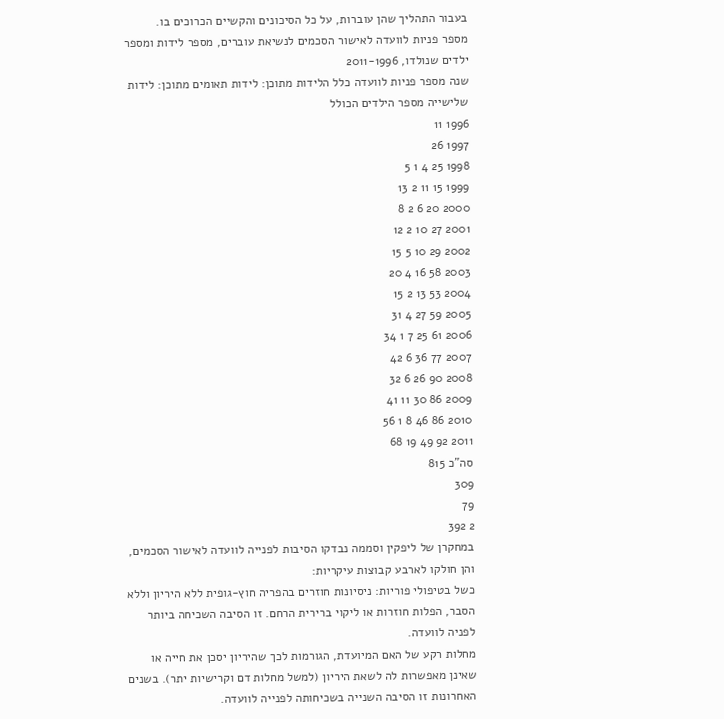בעבור התהליך שהן עוברות, על כל הסיכונים והקשיים הכרוכים בו.
מספר פניות לוועדה לאישור הסכמים לנשיאת עוברים, מספר לידות ומספר ילדים שנולדו, 2011-1996
שנה מספר פניות לוועדה כלל הלידות מתוכן: לידות תאומים מתוכן: לידות שלישייה מספר הילדים הכולל
1996 11
1997 26
1998 25 4 1 5
1999 15 11 2 13
2000 20 6 2 8
2001 27 10 2 12
2002 29 10 5 15
2003 58 16 4 20
2004 53 13 2 15
2005 59 27 4 31
2006 61 25 7 1 34
2007 77 36 6 42
2008 90 26 6 32
2009 86 30 11 41
2010 86 46 8 1 56
2011 92 49 19 68
סה"כ 815
309
79
2 392
במחקרן של ליפקין וסממה נבדקו הסיבות לפנייה לוועדה לאישור הסכמים, והן חולקו לארבע קבוצות עיקריות:
כשל בטיפולי פוריות: ניסיונות חוזרים בהפריה חוץ-גופית ללא היריון וללא הסבר, הפלות חוזרות או ליקוי ברירית הרחם. זו הסיבה השכיחה ביותר לפניה לוועדה.
מחלות רקע של האם המיועדת, הגורמות לכך שהיריון יסכן את חייה או שאינן מאפשרות לה לשאת היריון (למשל מחלות דם וקרישיות יתר). בשנים האחרונות זו הסיבה השנייה בשכיחותה לפנייה לוועדה.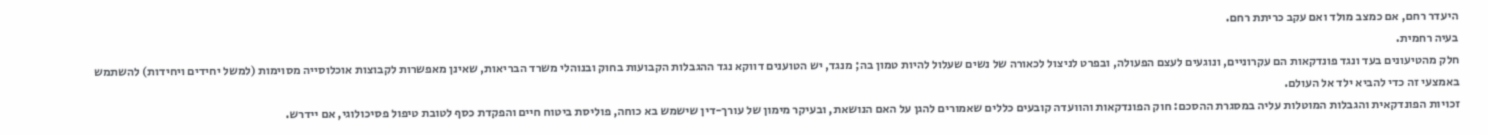היעדר רחם, אם כמצב מולד ואם עקב כריתת רחם.
בעיה רחמית.
חלק מהטיעונים בעד ונגד פונדקאות הם עקרוניים, ונוגעים לעצם הפעולה, ובפרט לניצול לכאורה של נשים שעלול להיות טמון בה; מנגד, יש הטוענים דווקא נגד ההגבלות הקבועות בחוק ובנוהלי משרד הבריאות, שאינן מאפשרות לקבוצות אוכלוסייה מסוימות (למשל יחידים ויחידות) להשתמש באמצעי זה כדי להביא ילד אל העולם.
זכויות הפונדקאית והגבלות המוטלות עליה במסגרת ההסכם: חוק הפונדקאות והוועדה קובעים כללים שאמורים להגן על האם הנושאת, ובעיקר מימון של עורך-דין שישמש בא כוחה, פוליסת ביטוח חיים והפקדת כסף לטובת טיפול פסיכולוגי, אם יידרש.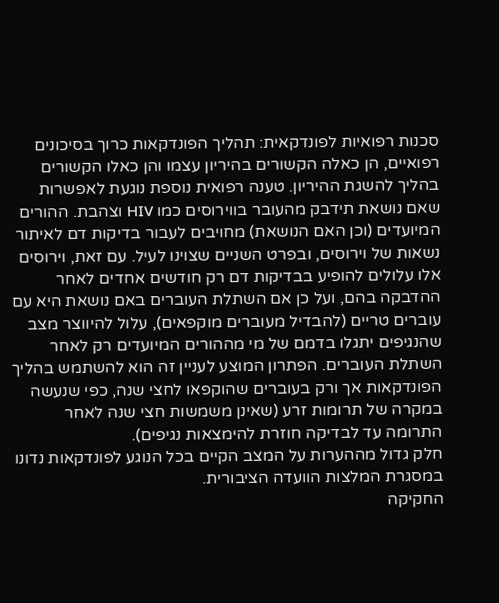סכנות רפואיות לפונדקאית: תהליך הפונדקאות כרוך בסיכונים רפואיים, הן כאלה הקשורים בהיריון עצמו והן כאלו הקשורים בהליך להשגת ההיריון. טענה רפואית נוספת נוגעת לאפשרות שאם נושאת תידבק מהעובר בווירוסים כמו HIV וצהבת. ההורים המיועדים (וכן האם הנושאת) מחויבים לעבור בדיקות דם לאיתור נשאות של וירוסים, ובפרט השניים שצוינו לעיל. עם זאת, וירוסים אלו עלולים להופיע בבדיקות דם רק חודשים אחדים לאחר ההדבקה בהם, ועל כן אם השתלת העוברים באם נושאת היא עם עוברים טריים (להבדיל מעוברים מוקפאים), עלול להיווצר מצב שהנגיפים יתגלו בדמם של מי מההורים המיועדים רק לאחר השתלת העוברים. הפתרון המוצע לעניין זה הוא להשתמש בהליך הפונדקאות אך ורק בעוברים שהוקפאו לחצי שנה, כפי שנעשה במקרה של תרומות זרע (שאינן משמשות חצי שנה לאחר התרומה עד לבדיקה חוזרת להימצאות נגיפים).
חלק גדול מההערות על המצב הקיים בכל הנוגע לפונדקאות נדונו במסגרת המלצות הוועדה הציבורית.
החקיקה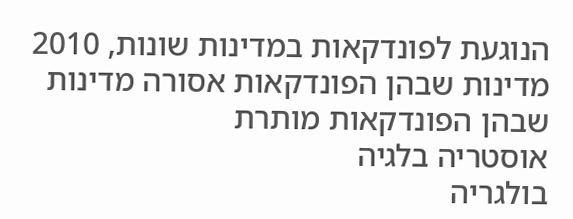הנוגעת לפונדקאות במדינות שונות, 2010
מדינות שבהן הפונדקאות אסורה מדינות שבהן הפונדקאות מותרת
אוסטריה בלגיה
בולגריה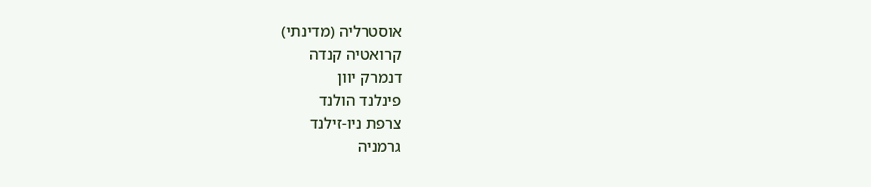אוסטרליה (מדינתי)
קרואטיה קנדה
דנמרק יוון
פינלנד הולנד
צרפת ניו-זילנד
גרמניה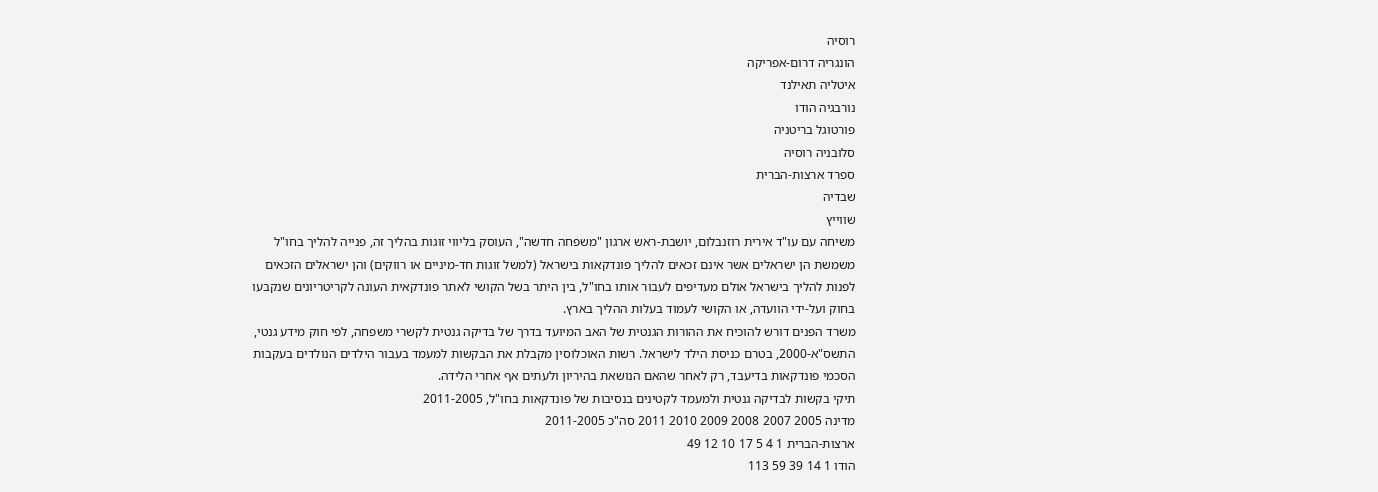רוסיה
הונגריה דרום-אפריקה
איטליה תאילנד
נורבגיה הודו
פורטוגל בריטניה
סלובניה רוסיה
ספרד ארצות-הברית
שבדיה
שווייץ
משיחה עם עו"ד אירית רוזנבלום, יושבת-ראש ארגון "משפחה חדשה", העוסק בליווי זוגות בהליך זה, פנייה להליך בחו"ל משמשת הן ישראלים אשר אינם זכאים להליך פונדקאות בישראל (למשל זוגות חד-מיניים או רווקים) והן ישראלים הזכאים לפנות להליך בישראל אולם מעדיפים לעבור אותו בחו"ל, בין היתר בשל הקושי לאתר פונדקאית העונה לקריטריונים שנקבעו בחוק ועל-ידי הוועדה, או הקושי לעמוד בעלות ההליך בארץ.
משרד הפנים דורש להוכיח את ההורות הגנטית של האב המיועד בדרך של בדיקה גנטית לקשרי משפחה, לפי חוק מידע גנטי, התשס"א-2000, בטרם כניסת הילד לישראל. רשות האוכלוסין מקבלת את הבקשות למעמד בעבור הילדים הנולדים בעקבות הסכמי פונדקאות בדיעבד, רק לאחר שהאם הנושאת בהיריון ולעתים אף אחרי הלידה.
תיקי בקשות לבדיקה גנטית ולמעמד לקטינים בנסיבות של פונדקאות בחו"ל, 2011-2005
מדינה 2005 2007 2008 2009 2010 2011 סה"כ 2011-2005
ארצות-הברית 1 4 5 17 10 12 49
הודו 1 14 39 59 113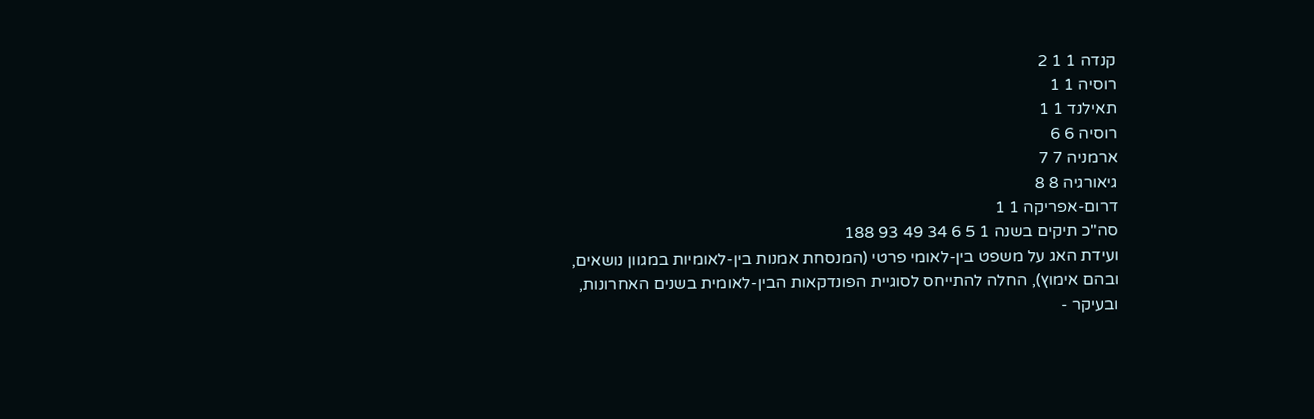קנדה 1 1 2
רוסיה 1 1
תאילנד 1 1
רוסיה 6 6
ארמניה 7 7
גיאורגיה 8 8
דרום-אפריקה 1 1
סה"כ תיקים בשנה 1 5 6 34 49 93 188
ועידת האג על משפט בין-לאומי פרטי (המנסחת אמנות בין-לאומיות במגוון נושאים, ובהם אימוץ), החלה להתייחס לסוגיית הפונדקאות הבין-לאומית בשנים האחרונות, ובעיקר -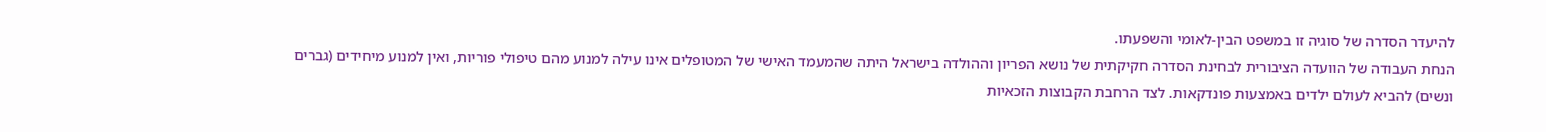להיעדר הסדרה של סוגיה זו במשפט הבין-לאומי והשפעתו.
הנחת העבודה של הוועדה הציבורית לבחינת הסדרה חקיקתית של נושא הפריון וההולדה בישראל היתה שהמעמד האישי של המטופלים אינו עילה למנוע מהם טיפולי פוריות, ואין למנוע מיחידים (גברים ונשים) להביא לעולם ילדים באמצעות פונדקאות. לצד הרחבת הקבוצות הזכאיות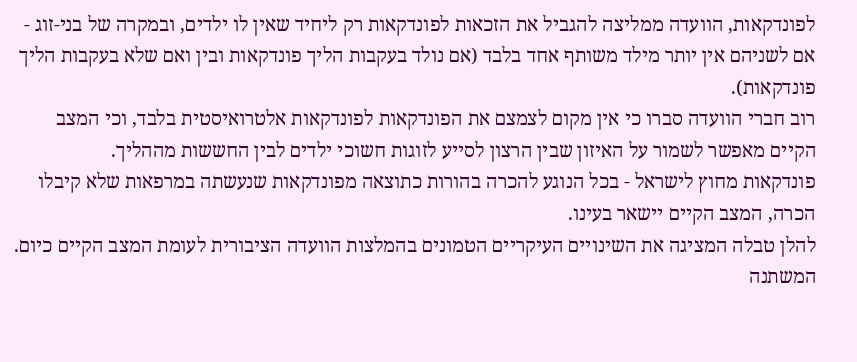לפונדקאות, הוועדה ממליצה להגביל את הזכאות לפונדקאות רק ליחיד שאין לו ילדים, ובמקרה של בני-זוג - אם לשניהם אין יותר מילד משותף אחד בלבד (אם נולד בעקבות הליך פונדקאות ובין ואם שלא בעקבות הליך פונדקאות).
רוב חברי הוועדה סברו כי אין מקום לצמצם את הפונדקאות לפונדקאות אלטרואיסטית בלבד, וכי המצב הקיים מאפשר לשמור על האיזון שבין הרצון לסייע לזוגות חשוכי ילדים לבין החששות מההליך.
פונדקאות מחוץ לישראל - בכל הנוגע להכרה בהורות כתוצאה מפונדקאות שנעשתה במרפאות שלא קיבלו הכרה, המצב הקיים יישאר בעינו.
להלן טבלה המציגה את השינויים העיקריים הטמונים בהמלצות הוועדה הציבורית לעומת המצב הקיים כיום.
המשתנה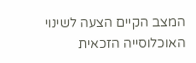המצב הקיים הצעה לשינוי
האוכלוסייה הזכאית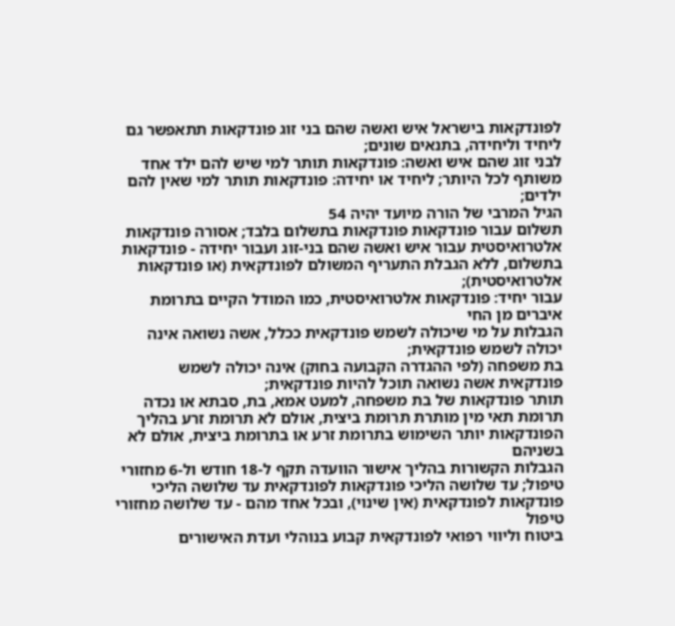לפונדקאות בישראל איש ואשה שהם בני זוג פונדקאות תתאפשר גם ליחיד וליחידה, בתנאים שונים;
לבני זוג שהם איש ואשה: פונדקאות תותר למי שיש להם ילד אחד משותף לכל היותר; ליחיד או יחידה: פונדקאות תותר למי שאין להם ילדים;
הגיל המרבי של הורה מיועד יהיה 54
תשלום עבור פונדקאות פונדקאות בתשלום בלבד; אסורה פונדקאות אלטרואיסטית עבור איש ואשה שהם בני-זוג ועבור יחידה - פונדקאות בתשלום, ללא הגבלת התעריף המשולם לפונדקאית (או פונדקאות אלטרואיסטית);
עבור יחיד: פונדקאות אלטרואיסטית, כמו המודל הקיים בתרומת איברים מן החי
הגבלות על מי שיכולה לשמש פונדקאית ככלל, אשה נשואה אינה יכולה לשמש פונדקאית;
בת משפחה (לפי ההגדרה הקבועה בחוק) אינה יכולה לשמש פונדקאית אשה נשואה תוכל להיות פונדקאית;
תותר פונדקאות של בת משפחה, למעט אמא, בת, סבתא או נכדה
תרומת תאי מין מותרת תרומת ביצית, אולם לא תרומת זרע בהליך הפונדקאות יותר השימוש בתרומת זרע או בתרומת ביצית, אולם לא בשניהם
הגבלות הקשורות בהליך אישור הוועדה תקף ל-18 חודש ול-6 מחזורי טיפול; עד שלושה הליכי פונדקאות לפונדקאית עד שלושה הליכי פונדקאות לפונדקאית (אין שינוי), ובכל אחד מהם - עד שלושה מחזורי טיפול
ביטוח וליווי רפואי לפונדקאית קבוע בנוהלי ועדת האישורים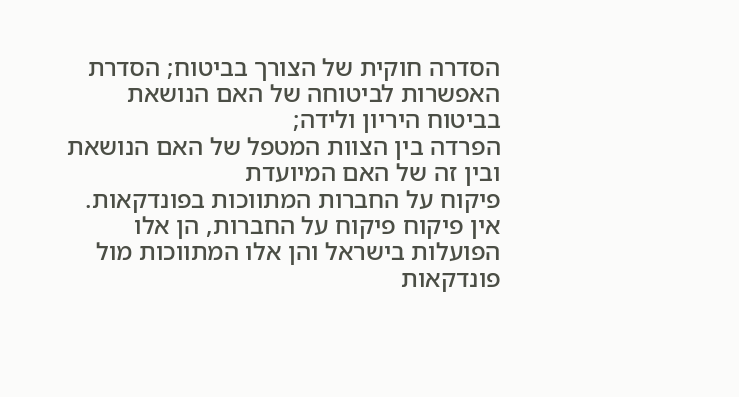הסדרה חוקית של הצורך בביטוח; הסדרת האפשרות לביטוחה של האם הנושאת בביטוח היריון ולידה;
הפרדה בין הצוות המטפל של האם הנושאת ובין זה של האם המיועדת
פיקוח על החברות המתווכות בפונדקאות. אין פיקוח פיקוח על החברות, הן אלו הפועלות בישראל והן אלו המתווכות מול פונדקאות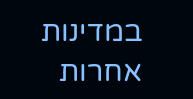במדינות אחרות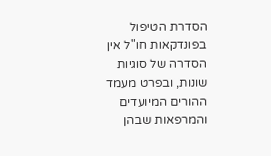הסדרת הטיפול בפונדקאות חו"ל אין הסדרה של סוגיות שונות, ובפרט מעמד ההורים המיועדים והמרפאות שבהן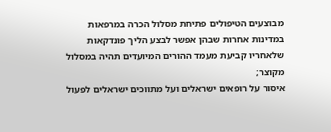מבוצעים הטיפולים פתיחת מסלול הכרה במרפאות במדינות אחרות שבהן אפשר לבצע הליך פונדקאות שלאחריו קביעת מעמד ההורים המיועדים תהיה במסלול מקוצר;
איסור על רופאים ישראלים ועל מתווכים ישראלים לפעול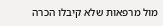מול מרפאות שלא קיבלו הכרה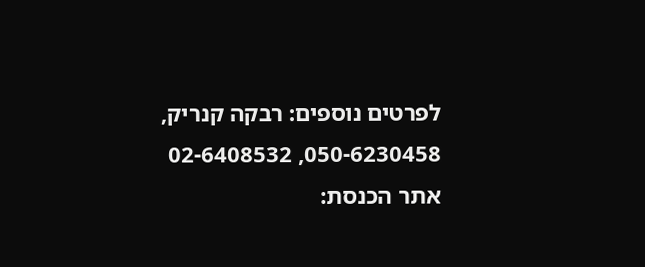לפרטים נוספים: רבקה קנריק, 050-6230458, 02-6408532
אתר הכנסת: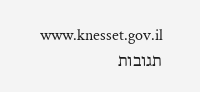www.knesset.gov.il
תגובות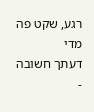רגע, שקט פה מדי
דעתך חשובה -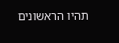תהיו הראשונים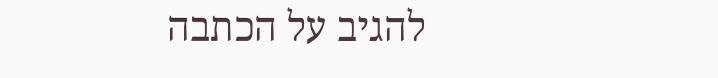להגיב על הכתבה